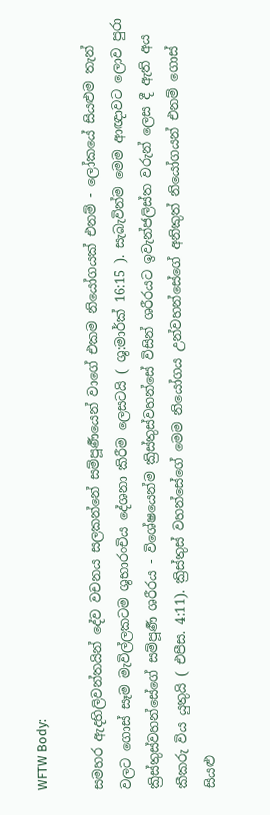WFTW Body:

සමහර ඇදහිලිවන්තයින් දේව වචනය සලකන්නේ සම්පූර්‍ණයෙන් වාගේ එකම නියෝගයක් එනම් - ලෝකයේ සියළුම තැන් වලට ගොස් සෑම මැවිල්ලකටම ශුභාරංචිය දේශනා කිරීම ලෙසටයි ( ශු:මාර්ක් 16:15 ). සැබැවින්ම මෙම ආඥාවට ලොව පුරා ක්‍රිස්තුස්වහන්සේගේ සම්පූර්‍ණ ශරීරය - විශේෂයෙන්ම ක්‍රිස්තුස්වහන්සේ විසින් ශරීරයට ඉවැන්ජලිස්ත වරුන් ලෙස දී ඇති අය කීකරු විය යුතුයි ( එපීස. 4:11). ක්‍රිස්තුස් වහන්සේගේ මෙම නියෝගය උන්වහන්සේගේ අනිකුත් නියෝගයන් එනම් ගොස් සියළු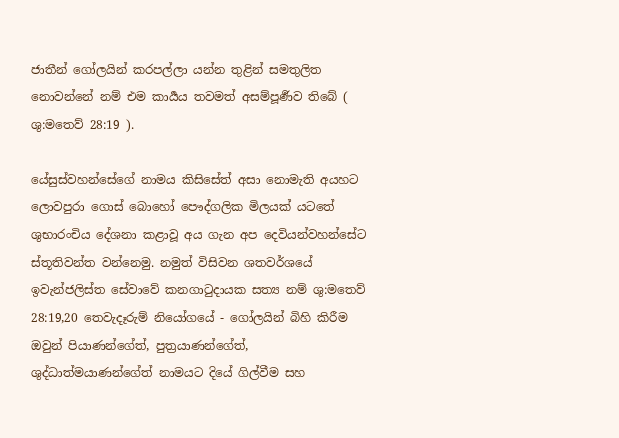ජාතීන් ගෝලයින් කරපල්ලා යන්න තුළින් සමතුලිත නොවන්නේ නම් එම කාර්‍යය තවමත් අසම්පූර්‍ණව තිබේ ( ශු:මතෙව් 28:19 ).

යේසුස්වහන්සේගේ නාමය කිසිසේත් අසා නොමැති අයහට ලොවපුරා ගොස් බොහෝ පෞද්ගලික මිලයක් යටතේ ශුභාරංචිය දේශනා කළාවූ අය ගැන අප දෙවියන්වහන්සේට ස්තූතිවන්ත වන්නෙමු. නමුත් විසිවන ශතවර්ශයේ ඉවැන්ජලිස්ත සේවාවේ කනගාටුදායක සත්‍ය නම් ශු:මතෙව් 28:19,20 තෙවැදෑරුම් නියෝගයේ - ගෝලයින් බිහි කිරීම ඔවුන් පියාණන්ගේත්, පුත්‍රයාණන්ගේත්, ශුද්ධාත්මයාණන්ගේත් නාමයට දියේ ගිල්වීම සහ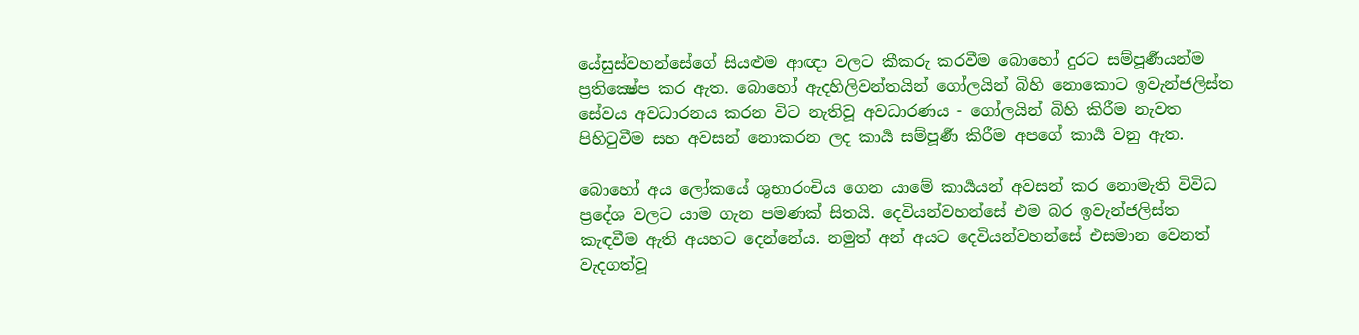යේසුස්වහන්සේගේ සියළුම ආඥා වලට කීකරු කරවීම බොහෝ දුරට සම්පූර්‍ණයන්ම ප්‍රතික්‍ෂේප කර ඇත. බොහෝ ඇදහිලිවන්තයින් ගෝලයින් බිහි නොකොට ඉවැන්ජලිස්ත සේවය අවධාරනය කරන විට නැතිවූ අවධාරණය - ගෝලයින් බිහි කිරීම නැවත පිහිටුවීම සහ අවසන් නොකරන ලද කාර්‍ය සම්පූර්‍ණ කිරීම අපගේ කාර්‍ය වනු ඇත.

බොහෝ අය ලෝකයේ ශුභාරංචිය ගෙන යාමේ කාර්‍යයන් අවසන් කර නොමැති විවිධ ප්‍රදේශ වලට යාම ගැන පමණක් සිතයි. දෙවියන්වහන්සේ එම බර ඉවැන්ජලිස්ත කැඳවීම ඇති අයහට දෙන්නේය. නමුත් අන් අයට දෙවියන්වහන්සේ එසමාන වෙනත් වැදගත්වූ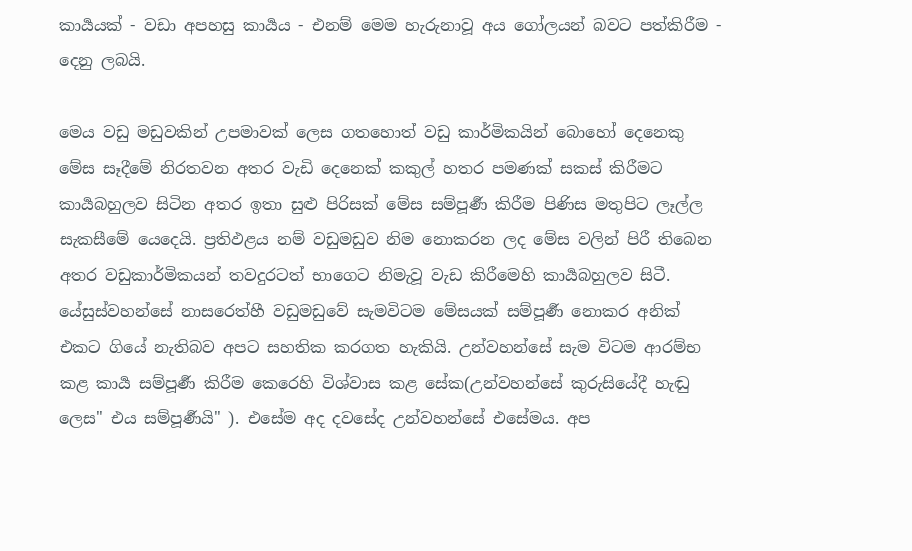කාර්‍යයක් - වඩා අපහසු කාර්‍යය - එනම් මෙම හැරුනාවූ අය ගෝලයන් බවට පත්කිරීම - දෙනු ලබයි.

මෙය වඩු මඩුවකින් උපමාවක් ලෙස ගතහොත් වඩු කාර්මිකයින් බොහෝ දෙනෙකු මේස සෑදීමේ නිරතවන අතර වැඩි දෙනෙක් කකුල් හතර පමණක් සකස් කිරීමට කාර්‍යබහුලව සිටින අතර ඉතා සුළු පිරිසක් මේස සම්පූර්‍ණ කිරීම පිණිස මතුපිට ලෑල්ල සැකසීමේ යෙදෙයි. ප්‍රතිඵළය නම් වඩුමඩුව නිම නොකරන ලද මේස වලින් පිරී තිබෙන අතර වඩුකාර්මිකයන් තවදුරටත් භාගෙට නිමැවූ වැඩ කිරීමෙහි කාර්‍යබහුලව සිටී. යේසුස්වහන්සේ නාසරෙත්හී වඩුමඩුවේ සැමවිටම මේසයක් සම්පූර්‍ණ නොකර අනික් එකට ගියේ නැතිබව අපට සහතික කරගත හැකියි. උන්වහන්සේ සැම විටම ආරම්භ කළ කාර්‍ය සම්පූර්‍ණ කිරීම කෙරෙහි විශ්වාස කළ සේක(උන්වහන්සේ කුරුසියේදී හැඬු ලෙස" එය සම්පූර්‍ණයි" ). එසේම අද දවසේද උන්වහන්සේ එසේමය. අප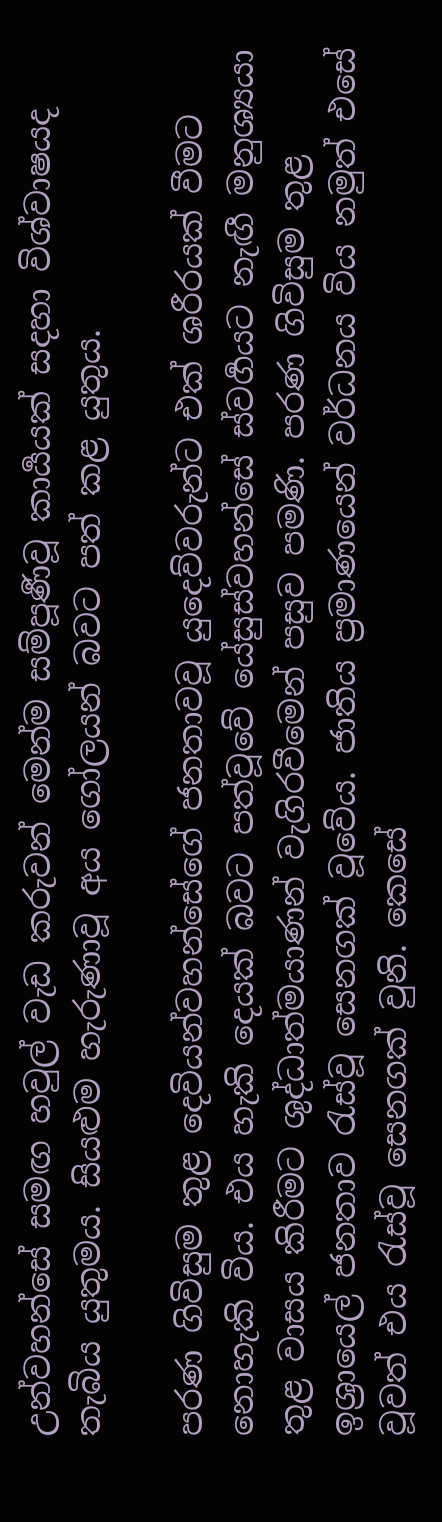උන්වහන්සේ සමඟ හවුල් වැඩ කරුවන් මෙන්ම සම්පූර්‍ණවූ කාර්‍යයක් සදහා විශ්වාෂයද තැබිය යුතුමය. සියළුම හැරුණාවූ අය ගෝලයන් බවට පත් කළ යුතුය.

පරණ ගිවිසුම තුළ දෙවියන්වහන්සේගේ ජනතාවවූ යුදෙව්වරුන්ට එක් ශරීරයක් වීමට නොහැකි විය. එය හැකි දෙයක් බවට පත්වූවේ යේසුස්වහන්සේ ස්වර්‍ගයට නැඟී මනුශ්‍යයා තුළ වාසය කිරීමට ශුද්ධාත්මයාණන් වැගිරවීමෙන් පසුව පමණි. පරණ ගිවිසුම තුළ ඉශ්‍රායෙල් ජනතාව රැස්වූ සෙනගක් වූවේය. ජාතිය ප්‍රමාණයෙන් වර්ධනය විය නමුත් එසේ වූවත් එය රැස්වූ සෙනගක් වුනි. කෙසේ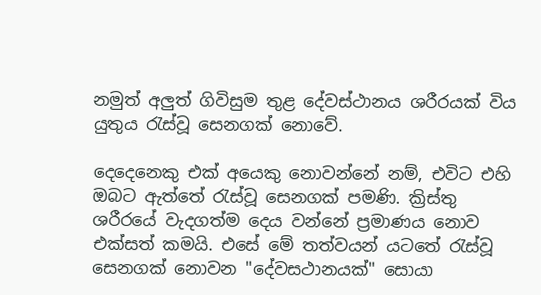නමුත් අලුත් ගිවිසුම තුළ දේවස්‍ථානය ශරීරයක් විය යුතුය රැස්වූ සෙනගක් නොවේ.

දෙදෙනෙකු එක් අයෙකු නොවන්නේ නම්, එවිට එහි ඔබට ඇත්තේ රැස්වූ සෙනගක් පමණි. ක්‍රිස්තු ශරීරයේ වැදගත්ම දෙය වන්නේ ප්‍රමාණය නොව එක්සත් කමයි. එසේ මේ තත්වයන් යටතේ රැස්වූ සෙනගක් නොවන "දේවසථානයක්" සොයා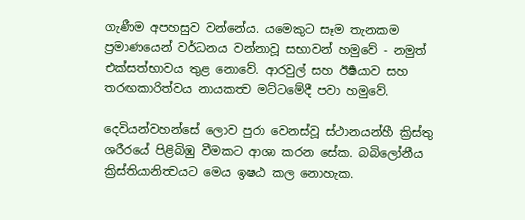ගැණීම අපහසුව වන්නේය. යමෙකුට සෑම තැනකම ප්‍රමාණයෙන් වර්ධනය වන්නාවූ සභාවන් හමුවේ - නමුත් එක්සත්භාවය තුළ නොවේ. ආරවුල් සහ ඊර්‍ෂයාව සහ තරඟකාරිත්වය නායකත්‍ව මට්ටමේදී පවා හමුවේ.

දෙවියන්වහන්සේ ලොව පුරා වෙනස්වූ ස්ථානයන්හී ක්‍රිස්තු ශරීරයේ පිළිබිඹු වීමකට ආශා කරන සේක. බබිලෝනීය ක්‍රිස්තියානිත්‍වයට මෙය ඉෂඨ කල නොහැක.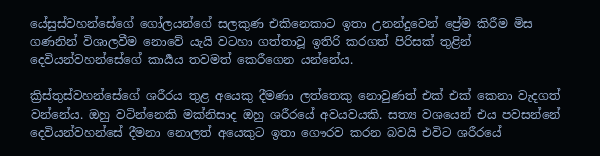යේසුස්වහන්සේගේ ගෝලයන්ගේ සලකුණ එකිනෙකාට ඉතා උනන්දුවෙන් ප්‍රේම කිරීම මිස ගණනින් විශාලවීම නොවේ යැයි වටහා ගත්තාවූ ඉතිරි කරගත් පිරිසක් තුළින් දෙවියන්වහන්සේගේ කාර්‍යය තවමත් කෙරීගෙන යන්නේය.

ක්‍රිස්තුස්වහන්සේගේ ශරීරය තුළ අයෙකු දීමණා ලත්තෙකු නොවුණත් එක් එක් කෙනා වැදගත් වන්නේය. ඔහු වටින්නෙකි මක්නිසාද ඔහු ශරීරයේ අවයවයකි. සත්‍ය වශයෙන් එය පවසන්නේ දෙවියන්වහන්සේ දීමනා නොලත් අයෙකුට ඉතා ගෞරව කරන බවයි එවිට ශරීරයේ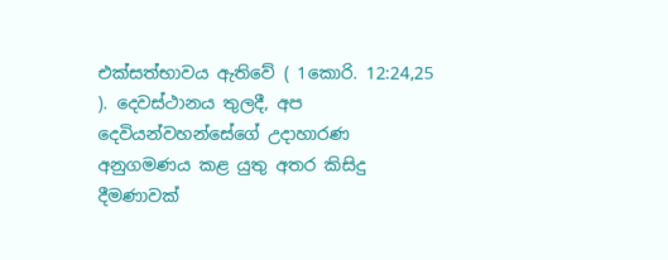එක්සත්භාවය ඇතිවේ ( 1කොරි. 12:24,25 ). දෙවස්ථානය තුලදී, අප දෙවියන්වහන්සේගේ උදාහාරණ අනුගමණය කළ යුතු අතර කිසිදු දීමණාවක්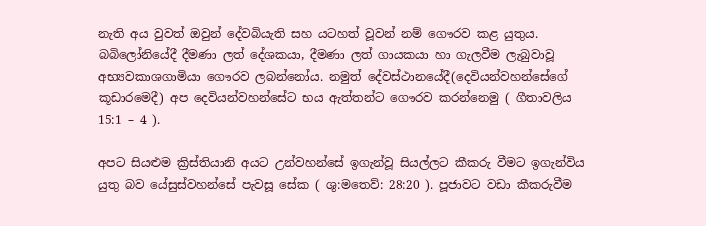නැති අය වුවත් ඔවුන් දේවබියැති සහ යටහත් වූවන් නම් ගෞරව කළ යුතුය. බබිලෝනියේදී දීමණා ලත් දේශකයා, දීමණා ලත් ගායකයා හා ගැලවීම ලැබුවාවූ අභ්‍යවකාශගාමියා ගෞරව ලබන්නෝය. නමුත් දේවස්ථානයේදී(දෙවියන්වහන්සේගේ කූඩාරමෙදී) අප දෙවියන්වහන්සේට භය ඇත්තන්ට ගෞරව කරන්නෙමු ( ගීතාවලිය 15:1 – 4 ).

අපට සියළුම ක්‍රිස්තියානි අයට උන්වහන්සේ ඉගැන්වූ සියල්ලට කීකරු වීමට ඉගැන්විය යුතු බව යේසුස්වහන්සේ පැවසූ සේක ( ශු:මතෙව්: 28:20 ). පූජාවට වඩා කීකරුවීම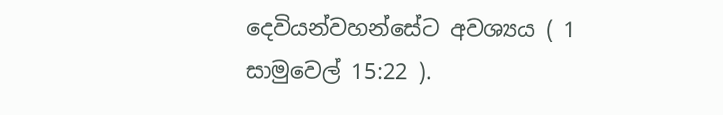දෙවියන්වහන්සේට අවශ්‍යය ( 1 සාමුවෙල් 15:22 ).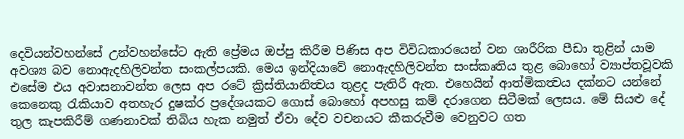දෙවියන්වහන්සේ උන්වහන්සේට ඇති ප්‍රේමය ඔප්පු කිරීම පිණිස අප විවිධකාරයෙන් වන ශාරීරික පීඩා තුළින් යාම අවශ්‍ය බව නොඇදහිලිවන්ත සංකල්පයකි. මෙය ඉන්දියාවේ නොඇදහිලිවන්ත සංස්කෘතිය තුළ බොහෝ ව්‍යාප්තවූවකි එසේම එය අවාසනාවන්ත ලෙස අප රටේ ක්‍රිස්තියානිත්‍වය තුළද පැතිරී ඇත. එහෙයින් ආත්මිකත්‍වය දක්නට යන්නේ කෙනෙකු රැකියාව අතහැර දුෂක්ර ප්‍රදේශයකට ගොස් බොහෝ අපහසු කම් දරාගෙන සිටීමක් ලෙසය. මේ සියළු දේ තුල කැපකිරීම් ගණනාවක් තිබිය හැක නමුත් ඒවා දේව වචනයට කීකරුවීම වෙනුවට ගත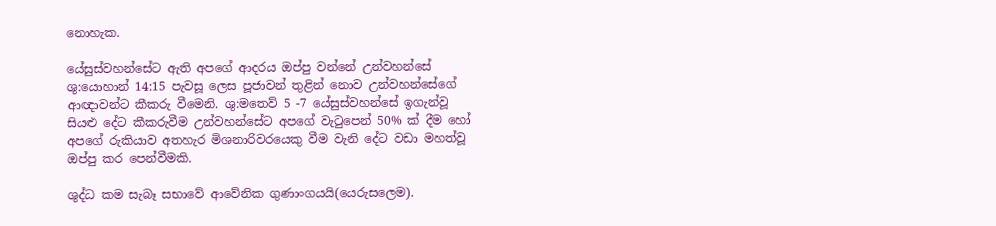නොහැක.

යේසුස්වහන්සේට ඇති අපගේ ආදරය ඔප්පු වන්නේ උන්වහන්සේ ශු:යොහාන් 14:15 පැවසූ ලෙස පූජාවන් තුළින් නොව උන්වහන්සේගේ ආඥාවන්ට කීකරු වීමෙනි. ශු:මතෙව් 5 -7 යේසුස්වහන්සේ ඉගැන්වූ සියළු දේට කීකරුවීම උන්වහන්සේට අපගේ වැටුපෙන් 50% ක් දීම හෝ අපගේ රුකියාව අතහැර මිශනාරිවරයෙකු වීම වැනි දේට වඩා මහත්වූ ඔප්පු කර පෙන්වීමකි.

ශුද්ධ කම සැබෑ සභාවේ ආවේනික ගුණාංගයයි(යෙරුසලෙම).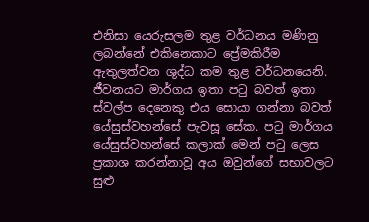එනිසා යෙරුසලම තුළ වර්ධනය මණිනු ලබන්නේ එකිනෙකාට ප්‍රේමකිරීම ඇතුලත්වන ශුද්ධ කම තුළ වර්ධනයෙනි. ජීවනයට මාර්ගය ඉතා පටු බවත් ඉතා ස්වල්ප දෙනෙකු එය සොයා ගන්නා බවත් යේසුස්වහන්සේ පැවසූ සේක. පටු මාර්ගය යේසුස්වහන්සේ කලාක් මෙන් පටු ලෙස ප්‍රකාශ කරන්නාවූ අය ඔවුන්ගේ සභාවලට සුළු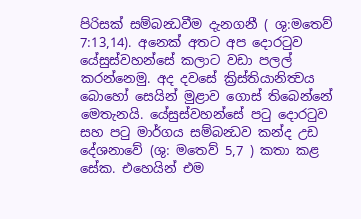පිරිසක් සම්බන්‍ධවීම දැනගනී ( ශු:මතෙව් 7:13,14). අනෙක් අතට අප දොරටුව යේසුස්වහන්සේ කලාට වඩා පලල් කරන්නෙමු. අද දවසේ ක්‍රිස්තියානිත්‍වය බොහෝ සෙයින් මුළාව ගොස් තිබෙන්නේ මෙතැනයි. යේසුස්වහන්සේ පටු දොරටුව සහ පටු මාර්ගය සම්බන්‍ධව කන්ද උඩ දේශනාවේ (ශු: මතෙව් 5,7 ) කතා කළ සේක. එහෙයින් එම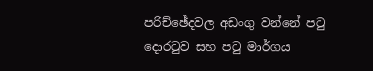පරිච්ඡේදවල අඩංගු වන්නේ පටු දොරටුව සහ පටු මාර්ගය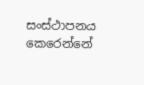සංස්ථාපනය කෙරෙන්නේ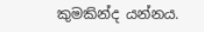කුමකින්ද යන්නය.